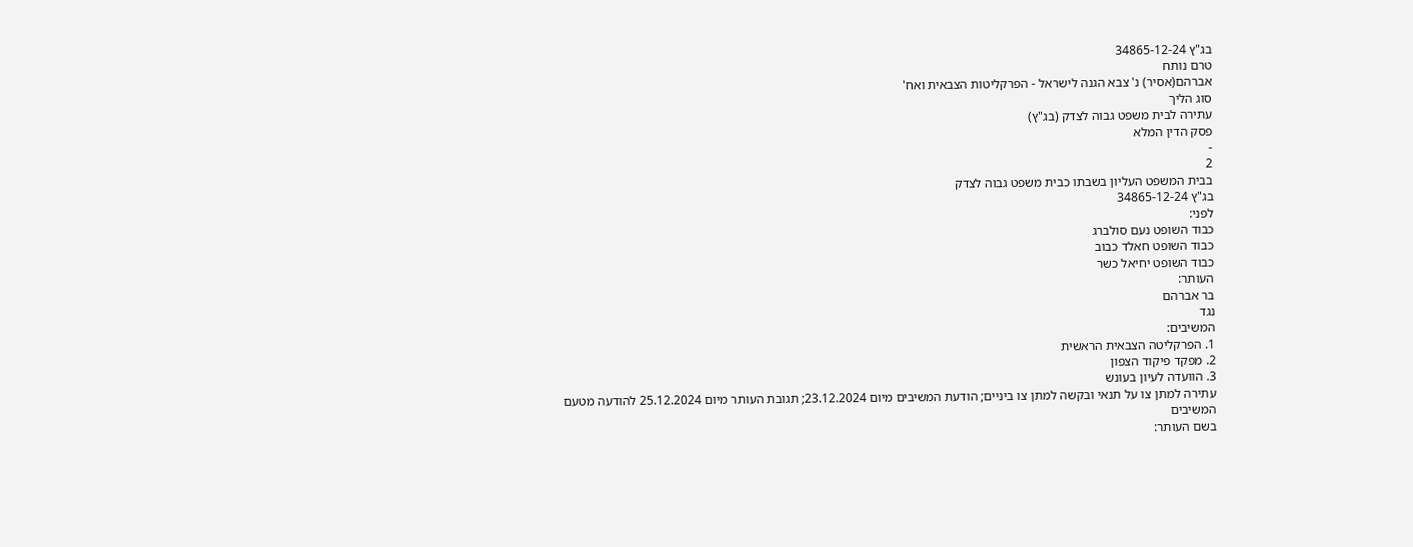בג"ץ 34865-12-24
טרם נותח
אברהם(אסיר) נ' צבא הגנה לישראל - הפרקליטות הצבאית ואח'
סוג הליך
עתירה לבית משפט גבוה לצדק (בג"ץ)
פסק הדין המלא
-
2
בבית המשפט העליון בשבתו כבית משפט גבוה לצדק
בג"ץ 34865-12-24
לפני:
כבוד השופט נעם סולברג
כבוד השופט חאלד כבוב
כבוד השופט יחיאל כשר
העותר:
בר אברהם
נגד
המשיבים:
1. הפרקליטה הצבאית הראשית
2. מפקד פיקוד הצפון
3. הוועדה לעיון בעונש
עתירה למתן צו על תנאי ובקשה למתן צו ביניים; הודעת המשיבים מיום 23.12.2024; תגובת העותר מיום 25.12.2024 להודעה מטעם המשיבים
בשם העותר: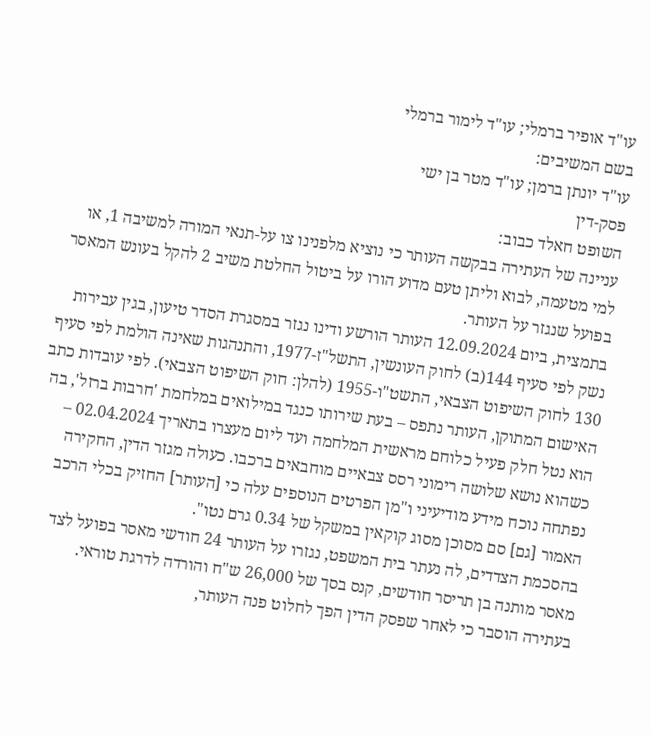עו"ד אופיר ברמלי; עו"ד לימור ברמלי
בשם המשיבים:
עו"ד יונתן ברמן; עו"ד מטר בן ישי
פסק-דין
השופט חאלד כבוב:
עניינה של העתירה בבקשה העותר כי נוציא מלפנינו צו על-תנאי המורה למשיבה 1, או למי מטעמה, לבוא וליתן טעם מדוע הורו על ביטול החלטת משיב 2 להקל בעונש המאסר בפועל שנגזר על העותר.
בתמצית, ביום 12.09.2024 העותר הורשע ודינו נגזר במסגרת הסדר טיעון, בגין עבירות נשק לפי סעיף 144(ב) לחוק העונשין, התשל"ז-1977, והתנהגות שאינה הולמת לפי סעיף 130 לחוק השיפוט הצבאי, התשט"ו-1955 (להלן: חוק השיפוט הצבאי). לפי עובדות כתב האישום המתוקן, העותר נתפס – בעת שירותו כנגד במילואים במלחמת 'חרבות ברזל', בה הוא נטל חלק פעיל כלוחם מראשית המלחמה ועד ליום מעצרו בתאריך 02.04.2024 – כשהוא נושא שלושה רימוני רסס צבאיים מוחבאים ברכבו. כעולה מגזר הדין, החקירה נפתחה נוכח מידע מודיעיני ו"מן הפרטים הנוספים עלה כי [העותר] החזיק בכלי הרכב האמור [גם] סם מסוכן מסוג קוקאין במשקל של 0.34 גרם נטו".
בהסכמת הצדדים, לה נעתר בית המשפט, נגזרו על העותר 24 חודשי מאסר בפועל לצד מאסר מותנה בן תריסר חודשים, קנס בסך של 26,000 ש"ח והורדה לדרגת טוראי.
בעתירה הוסבר כי לאחר שפסק הדין הפך לחלוט פנה העותר,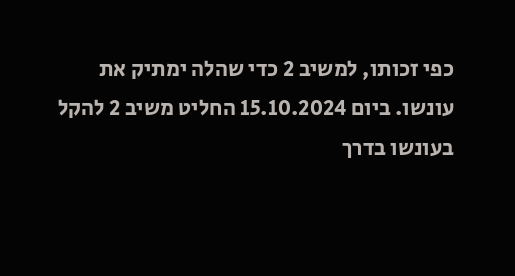כפי זכותו, למשיב 2 כדי שהלה ימתיק את עונשו. ביום 15.10.2024 החליט משיב 2 להקל בעונשו בדרך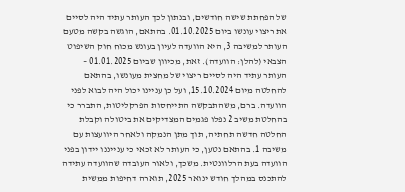של הפחתת שישה חודשים, ובנתון לכך העותר עתיד היה לסיים את ריצוי עונשו ביום 01.10.2025. בהתאם, הוגשה בקשה מטעם העותר למשיבה 3, היא הוועדה לעיון בעונש מכוח חוק השיפוט הצבאי (להלן: הוועדה). זאת, מכיוון שביום 01.01.2025 – העותר עתיד היה לסיים ריצוי של מחצית מעונשו, בהתאם להחלטה מיום 15.10.2024, ועל כן עניינו יכול היה לבוא לפני הוועדה. ברם, משהתבקשה התייחסות הפרקליטות, התברר כי בהחלטת משיב 2 נפלו פגמים המצדיקים את ביטולה וקבלת החלטה חדשה תחתיה, תוך מתן הנמקה ולאחר היוועצות עם משיבה 1. בהתאם נטען, כי העותר לא זכאי כי ענייננו יידון בפני הוועדה בעת הרלוונטית. משכך, ולאור העובדה שהוועדה עתידה להתכנס במהלך חודש ינואר 2025, תוארה דחיפות ממשית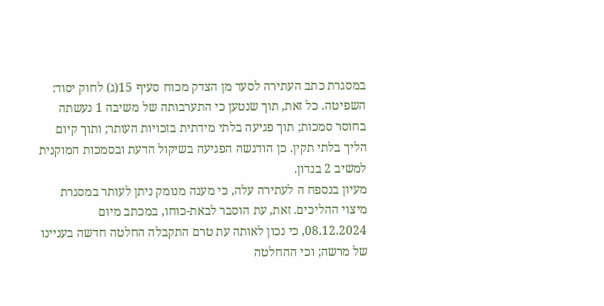במסגרת כתב העתירה לסעד מן הצדק מכוח סעיף 15(ג) לחוק יסוד: השפיטה. כל זאת, תוך שנטען כי התערבותה של משיבה 1 נעשתה בחוסר סמכות; תוך פגיעה בלתי מידתית בזכויות העותר; ותוך קיום הליך בלתי תקין. כן הודגשה הפגיעה בשיקול הדעת ובסמכות המוקנית למשיב 2 בנדון.
מעיון בנספח ה לעתירה עלה, כי מענה מנומק ניתן לעותר במסגרת מיצוי ההליכים. זאת, עת הוסבר לבאת-כוחו, במכתב מיום 08.12.2024, כי נכון לאותה עת טרם התקבלה החלטה חדשה בעניינו של מרשה; וכי ההחלטה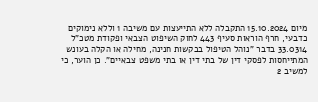מיום 15.10.2024 התקבלה ללא התייעצות עם משיבה 1 וללא נימוקים כדבעי, חרף הוראות סעיף 443 לחוק השיפוט הצבאי ופקודת מטכ"ל 33.0314 בדבר "נוהל הטיפול בבקשות חנינה, מחילה או הקלה בעונש המתייחסות לפסקי דין של בתי דין או בתי משפט צבאיים". כן הוער, כי למשיב 2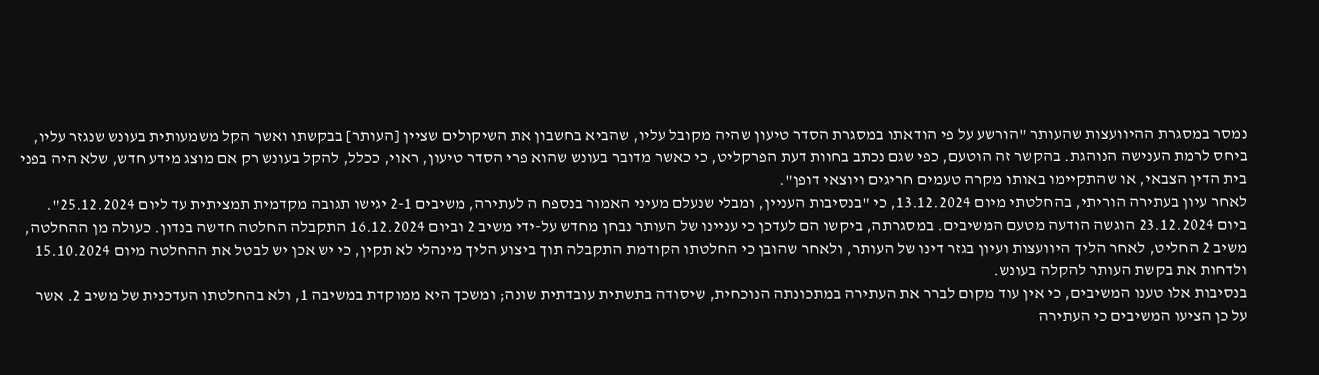נמסר במסגרת ההיוועצות שהעותר "הורשע על פי הודאתו במסגרת הסדר טיעון שהיה מקובל עליו, שהביא בחשבון את השיקולים שציין [העותר] בבקשתו ואשר הקל משמעותית בעונש שנגזר עליו, ביחס לרמת הענישה הנוהגת. בהקשר זה הוטעם, כפי שגם נכתב בחוות דעת הפרקליט, כי כאשר מדובר בעונש שהוא פרי הסדר טיעון, ראוי, ככלל, להקל בעונש רק אם מוצג מידע חדש, שלא היה בפני בית הדין הצבאי, או שהתקיימו באותו מקרה טעמים חריגים ויוצאי דופן".
לאחר עיון בעתירה הוריתי, בהחלטתי מיום 13.12.2024, כי "בנסיבות העניין, ומבלי שנעלם מעיני האמור בנספח ה לעתירה, משיבים 2-1 יגישו תגובה מקדמית תמציתית עד ליום 25.12.2024".
ביום 23.12.2024 הוגשה הודעה מטעם המשיבים. במסגרתה, ביקשו הם לעדכן כי עניינו של העותר נבחן מחדש על-ידי משיב 2 וביום 16.12.2024 התקבלה החלטה חדשה בנדון. כעולה מן ההחלטה, משיב 2 החליט, לאחר הליך היוועצות ועיון בגזר דינו של העותר, ולאחר שהובן כי החלטתו הקודמת התקבלה תוך ביצוע הליך מינהלי לא תקין, כי יש אכן יש לבטל את ההחלטה מיום 15.10.2024 ולדחות את בקשת העותר להקלה בעונש.
בנסיבות אלו טענו המשיבים, כי אין עוד מקום לברר את העתירה במתכונתה הנוכחית, שיסודה בתשתית עובדתית שונה; ומשכך היא ממוקדת במשיבה 1, ולא בהחלטתו העדכנית של משיב 2. אשר על כן הציעו המשיבים כי העתירה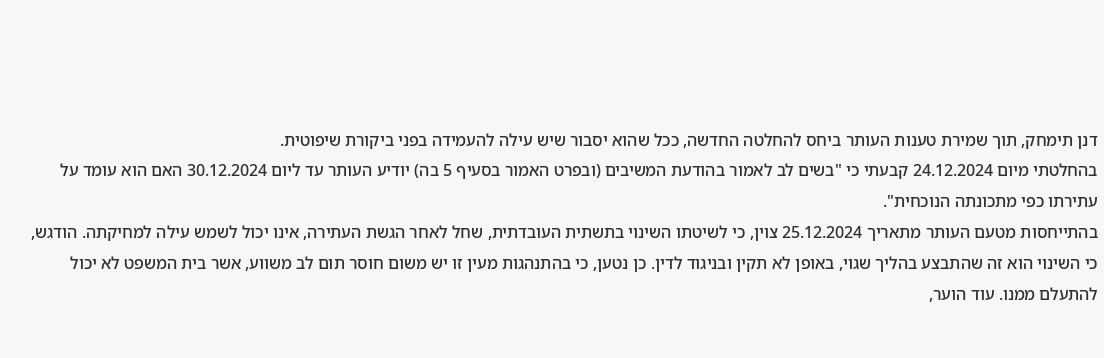דנן תימחק, תוך שמירת טענות העותר ביחס להחלטה החדשה, ככל שהוא יסבור שיש עילה להעמידה בפני ביקורת שיפוטית.
בהחלטתי מיום 24.12.2024 קבעתי כי "בשים לב לאמור בהודעת המשיבים (ובפרט האמור בסעיף 5 בה) יודיע העותר עד ליום 30.12.2024 האם הוא עומד על עתירתו כפי מתכונתה הנוכחית".
בהתייחסות מטעם העותר מתאריך 25.12.2024 צוין, כי לשיטתו השינוי בתשתית העובדתית, שחל לאחר הגשת העתירה, אינו יכול לשמש עילה למחיקתה. הודגש, כי השינוי הוא זה שהתבצע בהליך שגוי, באופן לא תקין ובניגוד לדין. כן נטען, כי בהתנהגות מעין זו יש משום חוסר תום לב משווע, אשר בית המשפט לא יכול להתעלם ממנו. עוד הוער,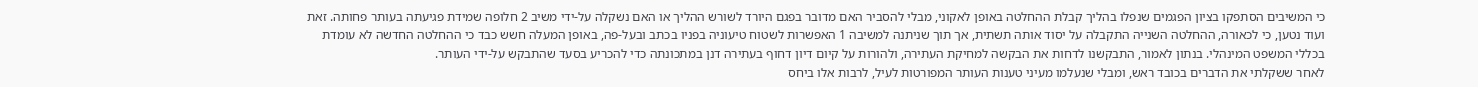כי המשיבים הסתפקו בציון הפגמים שנפלו בהליך קבלת ההחלטה באופן לאקוני, מבלי להסביר האם מדובר בפגם היורד לשורש ההליך או האם נשקלה על-ידי משיב 2 חלופה שמידת פגיעתה בעותר פחותה. זאת ועוד נטען, כי לכאורה, ההחלטה השנייה התקבלה על יסוד אותה תשתית, אך תוך שניתנה למשיבה 1 האפשרות לשטוח טיעוניה בפניו בכתב ובעל-פה, באופן המעלה חשש כבד כי ההחלטה החדשה לא עומדת בכללי המשפט המינהלי. בנתון לאמור, התבקשנו לדחות את הבקשה למחיקת העתירה, ולהורות על קיום דיון דחוף בעתירה דנן במתכונתה כדי להכריע בסעד שהתבקש על-ידי העותר.
לאחר ששקלתי את הדברים בכובד ראש, ומבלי שנעלמו מעיני טענות העותר המפורטות לעיל, לרבות אלו ביחס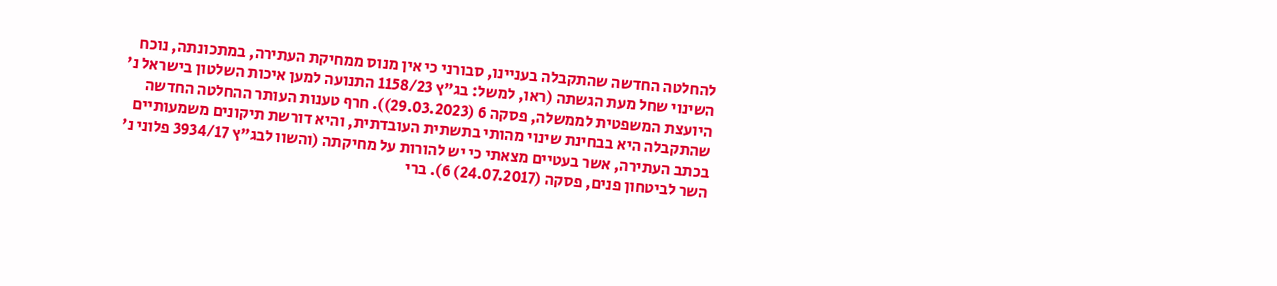להחלטה החדשה שהתקבלה בעניינו, סבורני כי אין מנוס ממחיקת העתירה, במתכונתה, נוכח השינוי שחל מעת הגשתה (ראו, למשל: בג"ץ 1158/23 התנועה למען איכות השלטון בישראל נ' היועצת המשפטית לממשלה, פסקה 6 (29.03.2023)). חרף טענות העותר ההחלטה החדשה שהתקבלה היא בבחינת שינוי מהותי בתשתית העובדתית, והיא דורשת תיקונים משמעותיים בכתב העתירה, אשר בעטיים מצאתי כי יש להורות על מחיקתה (והשוו לבג"ץ 3934/17 פלוני נ' השר לביטחון פנים, פסקה (24.07.2017) 6). ברי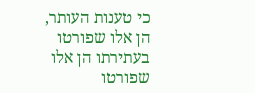כי טענות העותר, הן אלו שפורטו בעתירתו הן אלו שפורטו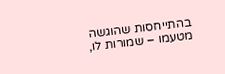בהתייחסות שהוגשה מטעמו – שמורות לו,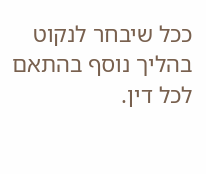ככל שיבחר לנקוט בהליך נוסף בהתאם לכל דין.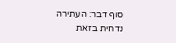סוף דבר: העתירה נדחית בזאת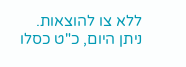ללא צו להוצאות.
ניתן היום, כ"ט כסלו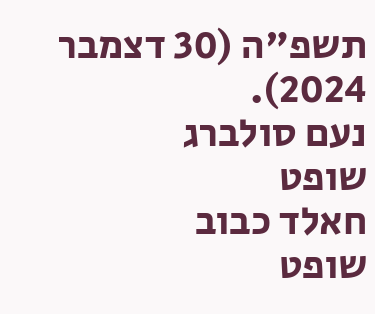תשפ"ה (30 דצמבר 2024).
נעם סולברג
שופט
חאלד כבוב
שופט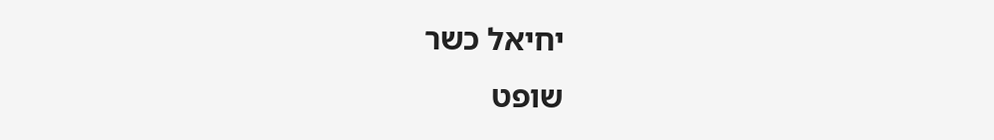יחיאל כשר
שופט